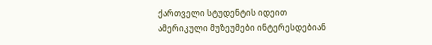ქართველი სტუდენტის იდეით ამერიკული მუზეუმები ინტერესდებიან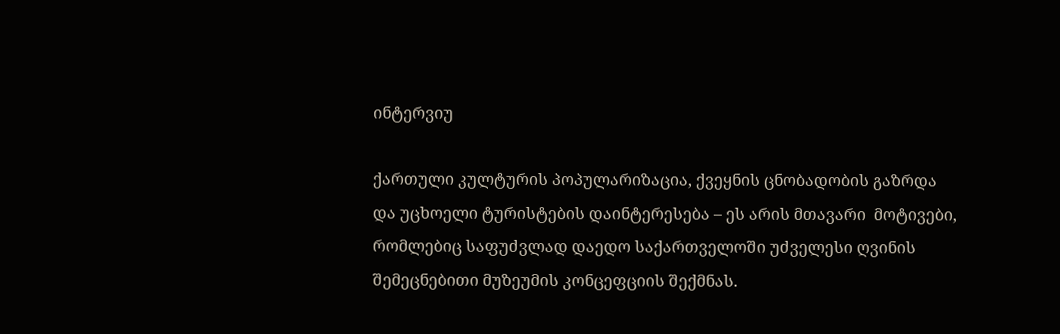ინტერვიუ

ქართული კულტურის პოპულარიზაცია, ქვეყნის ცნობადობის გაზრდა და უცხოელი ტურისტების დაინტერესება – ეს არის მთავარი  მოტივები, რომლებიც საფუძვლად დაედო საქართველოში უძველესი ღვინის შემეცნებითი მუზეუმის კონცეფციის შექმნას.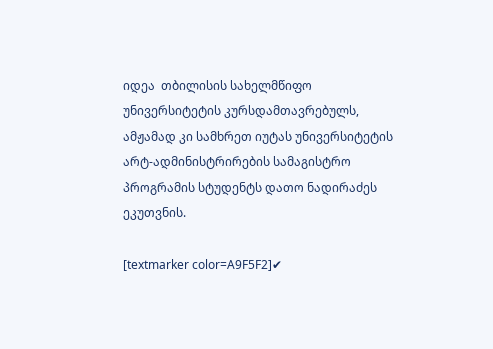იდეა  თბილისის სახელმწიფო უნივერსიტეტის კურსდამთავრებულს, ამჟამად კი სამხრეთ იუტას უნივერსიტეტის არტ-ადმინისტრირების სამაგისტრო პროგრამის სტუდენტს დათო ნადირაძეს ეკუთვნის.

[textmarker color=A9F5F2]✔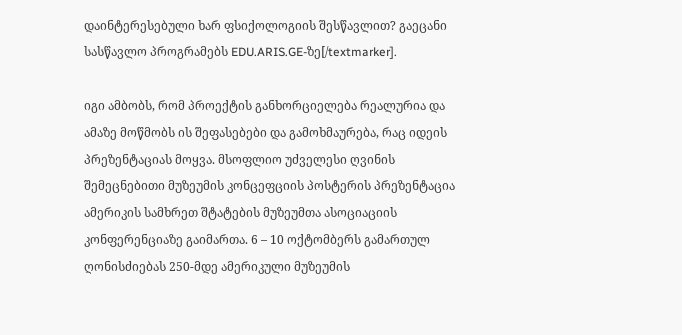დაინტერესებული ხარ ფსიქოლოგიის შესწავლით? გაეცანი სასწავლო პროგრამებს EDU.ARIS.GE-ზე[/textmarker].

იგი ამბობს, რომ პროექტის განხორციელება რეალურია და ამაზე მოწმობს ის შეფასებები და გამოხმაურება, რაც იდეის პრეზენტაციას მოყვა. მსოფლიო უძველესი ღვინის შემეცნებითი მუზეუმის კონცეფციის პოსტერის პრეზენტაცია ამერიკის სამხრეთ შტატების მუზეუმთა ასოციაციის კონფერენციაზე გაიმართა. 6 – 10 ოქტომბერს გამართულ  ღონისძიებას 250-მდე ამერიკული მუზეუმის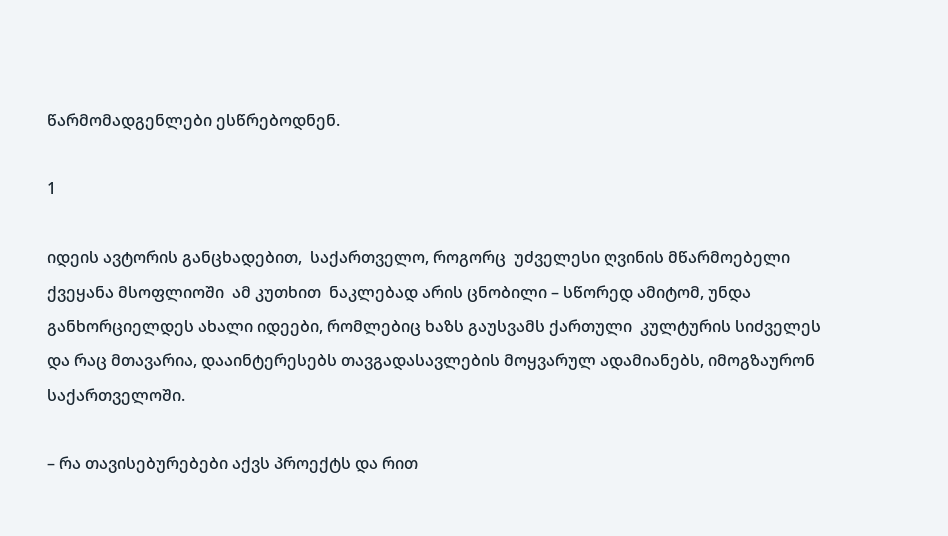წარმომადგენლები ესწრებოდნენ.

1

იდეის ავტორის განცხადებით,  საქართველო, როგორც  უძველესი ღვინის მწარმოებელი ქვეყანა მსოფლიოში  ამ კუთხით  ნაკლებად არის ცნობილი – სწორედ ამიტომ, უნდა განხორციელდეს ახალი იდეები, რომლებიც ხაზს გაუსვამს ქართული  კულტურის სიძველეს და რაც მთავარია, დააინტერესებს თავგადასავლების მოყვარულ ადამიანებს, იმოგზაურონ საქართველოში.

– რა თავისებურებები აქვს პროექტს და რით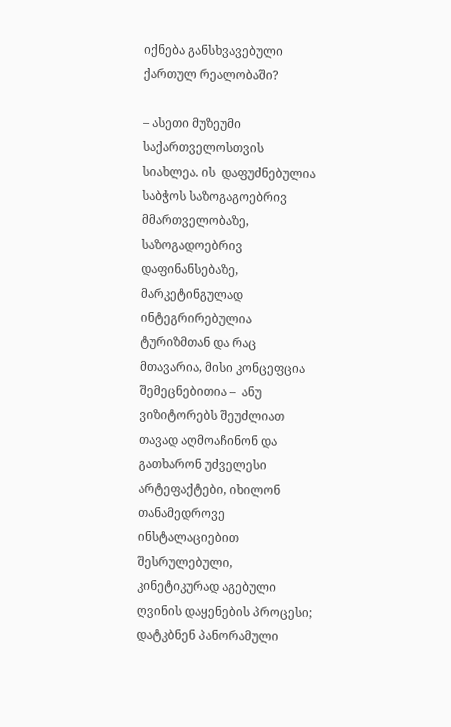იქნება განსხვავებული ქართულ რეალობაში?

– ასეთი მუზეუმი საქართველოსთვის სიახლეა. ის  დაფუძნებულია საბჭოს საზოგაგოებრივ მმართველობაზე, საზოგადოებრივ დაფინანსებაზე, მარკეტინგულად ინტეგრირებულია ტურიზმთან და რაც მთავარია, მისი კონცეფცია შემეცნებითია –  ანუ ვიზიტორებს შეუძლიათ თავად აღმოაჩინონ და გათხარონ უძველესი არტეფაქტები, იხილონ თანამედროვე ინსტალაციებით შესრულებული, კინეტიკურად აგებული ღვინის დაყენების პროცესი; დატკბნენ პანორამული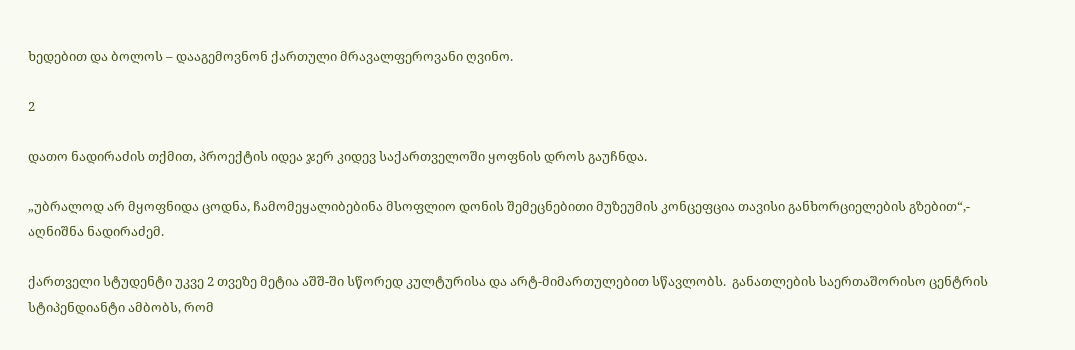ხედებით და ბოლოს – დააგემოვნონ ქართული მრავალფეროვანი ღვინო.

2

დათო ნადირაძის თქმით, პროექტის იდეა ჯერ კიდევ საქართველოში ყოფნის დროს გაუჩნდა.

„უბრალოდ არ მყოფნიდა ცოდნა, ჩამომეყალიბებინა მსოფლიო დონის შემეცნებითი მუზეუმის კონცეფცია თავისი განხორციელების გზებით“,- აღნიშნა ნადირაძემ.

ქართველი სტუდენტი უკვე 2 თვეზე მეტია აშშ-ში სწორედ კულტურისა და არტ-მიმართულებით სწავლობს.  განათლების საერთაშორისო ცენტრის სტიპენდიანტი ამბობს, რომ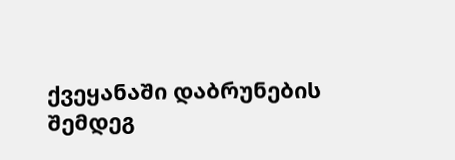ქვეყანაში დაბრუნების შემდეგ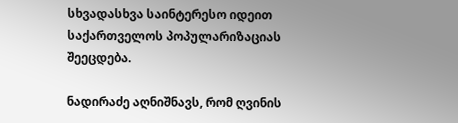სხვადასხვა საინტერესო იდეით საქართველოს პოპულარიზაციას შეეცდება.

ნადირაძე აღნიშნავს, რომ ღვინის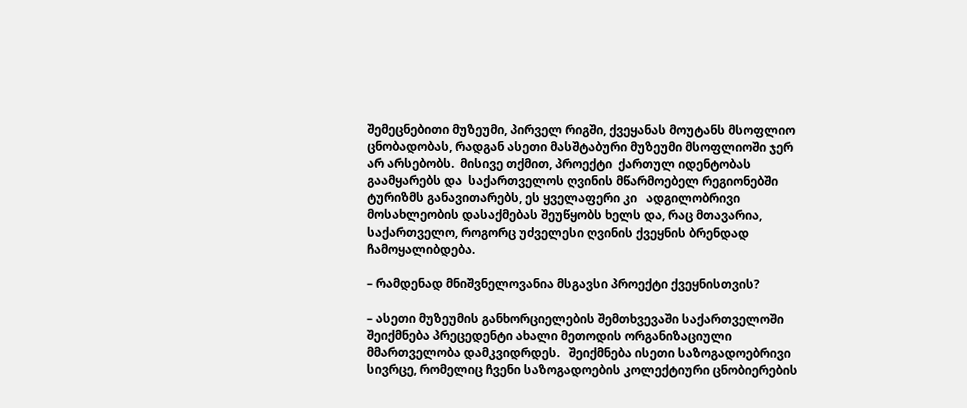შემეცნებითი მუზეუმი, პირველ რიგში, ქვეყანას მოუტანს მსოფლიო ცნობადობას, რადგან ასეთი მასშტაბური მუზეუმი მსოფლიოში ჯერ არ არსებობს.  მისივე თქმით, პროექტი  ქართულ იდენტობას გაამყარებს და  საქართველოს ღვინის მწარმოებელ რეგიონებში ტურიზმს განავითარებს, ეს ყველაფერი კი   ადგილობრივი მოსახლეობის დასაქმებას შეუწყობს ხელს და, რაც მთავარია,  საქართველო, როგორც უძველესი ღვინის ქვეყნის ბრენდად ჩამოყალიბდება.

– რამდენად მნიშვნელოვანია მსგავსი პროექტი ქვეყნისთვის?

– ასეთი მუზეუმის განხორციელების შემთხვევაში საქართველოში შეიქმნება პრეცედენტი ახალი მეთოდის ორგანიზაციული  მმართველობა დამკვიდრდეს.   შეიქმნება ისეთი საზოგადოებრივი სივრცე, რომელიც ჩვენი საზოგადოების კოლექტიური ცნობიერების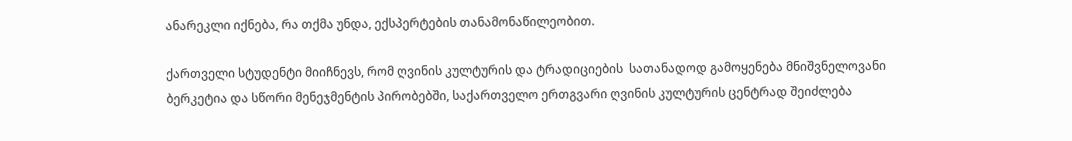ანარეკლი იქნება, რა თქმა უნდა, ექსპერტების თანამონაწილეობით.

ქართველი სტუდენტი მიიჩნევს, რომ ღვინის კულტურის და ტრადიციების  სათანადოდ გამოყენება მნიშვნელოვანი ბერკეტია და სწორი მენეჯმენტის პირობებში, საქართველო ერთგვარი ღვინის კულტურის ცენტრად შეიძლება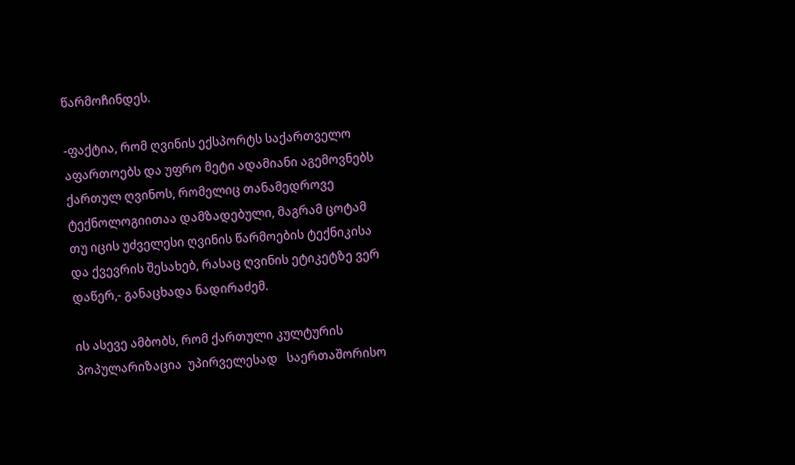წარმოჩინდეს.

-ფაქტია, რომ ღვინის ექსპორტს საქართველო აფართოებს და უფრო მეტი ადამიანი აგემოვნებს ქართულ ღვინოს, რომელიც თანამედროვე ტექნოლოგიითაა დამზადებული, მაგრამ ცოტამ თუ იცის უძველესი ღვინის წარმოების ტექნიკისა და ქვევრის შესახებ, რასაც ღვინის ეტიკეტზე ვერ დაწერ,- განაცხადა ნადირაძემ.

ის ასევე ამბობს, რომ ქართული კულტურის პოპულარიზაცია  უპირველესად   საერთაშორისო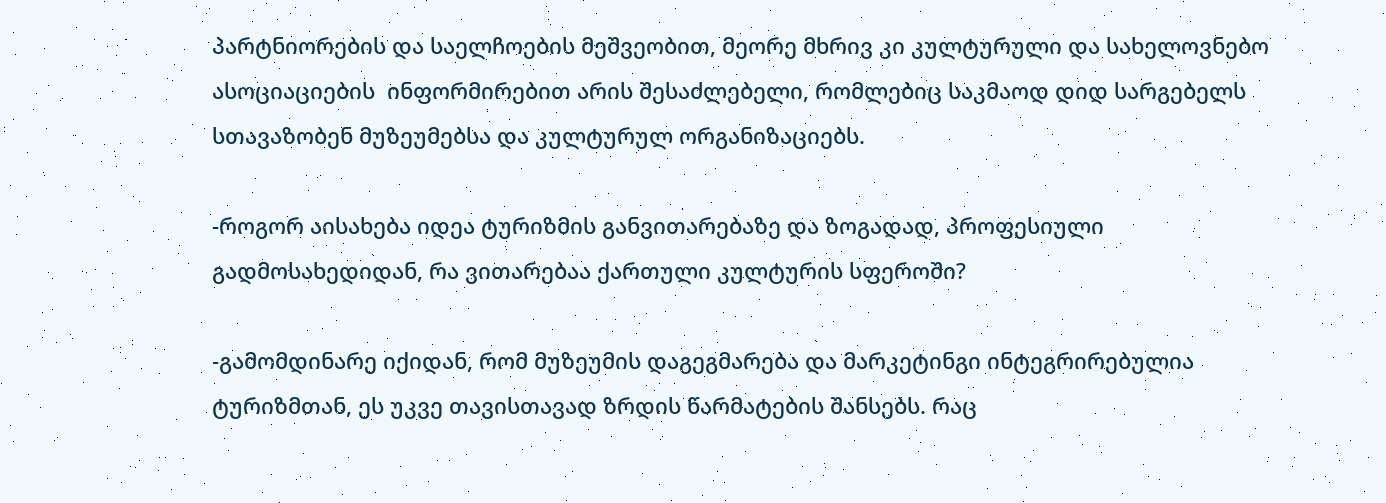პარტნიორების და საელჩოების მეშვეობით, მეორე მხრივ კი კულტურული და სახელოვნებო ასოციაციების  ინფორმირებით არის შესაძლებელი, რომლებიც საკმაოდ დიდ სარგებელს სთავაზობენ მუზეუმებსა და კულტურულ ორგანიზაციებს.

-როგორ აისახება იდეა ტურიზმის განვითარებაზე და ზოგადად, პროფესიული გადმოსახედიდან, რა ვითარებაა ქართული კულტურის სფეროში?

-გამომდინარე იქიდან, რომ მუზეუმის დაგეგმარება და მარკეტინგი ინტეგრირებულია ტურიზმთან, ეს უკვე თავისთავად ზრდის წარმატების შანსებს. რაც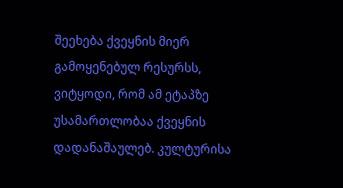შეეხება ქვეყნის მიერ გამოყენებულ რესურსს,  ვიტყოდი, რომ ამ ეტაპზე უსამართლობაა ქვეყნის დადანაშაულებ. კულტურისა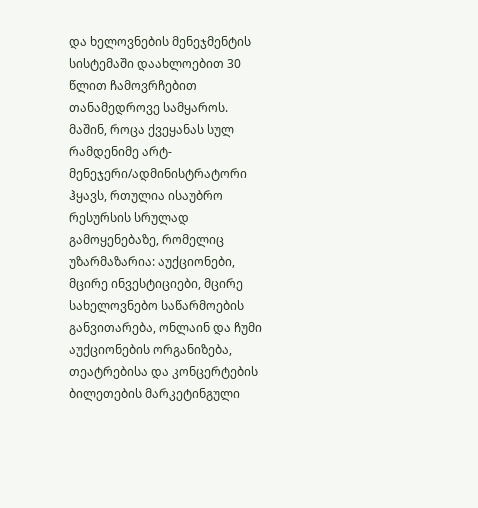და ხელოვნების მენეჯმენტის სისტემაში დაახლოებით 30 წლით ჩამოვრჩებით თანამედროვე სამყაროს. მაშინ, როცა ქვეყანას სულ რამდენიმე არტ-მენეჯერი/ადმინისტრატორი ჰყავს, რთულია ისაუბრო რესურსის სრულად გამოყენებაზე, რომელიც უზარმაზარია: აუქციონები, მცირე ინვესტიციები, მცირე სახელოვნებო საწარმოების განვითარება, ონლაინ და ჩუმი აუქციონების ორგანიზება, თეატრებისა და კონცერტების ბილეთების მარკეტინგული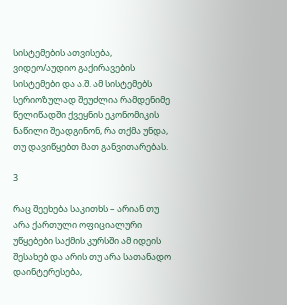სისტემების ათვისება, ვიდეო/აუდიო გაქირავების სისტემები და ა.შ. ამ სისტემებს სერიოზულად შეუძლია რამდენიმე წელიწადში ქვეყნის ეკონომიკის ნაწილი შეადგინონ, რა თქმა უნდა, თუ დავიწყებთ მათ განვითარებას.

3

რაც შეეხება საკითხს – არიან თუ არა ქართული ოფიციალური უწყებები საქმის კურსში ამ იდეის შესახებ და არის თუ არა სათანადო დაინტერესება,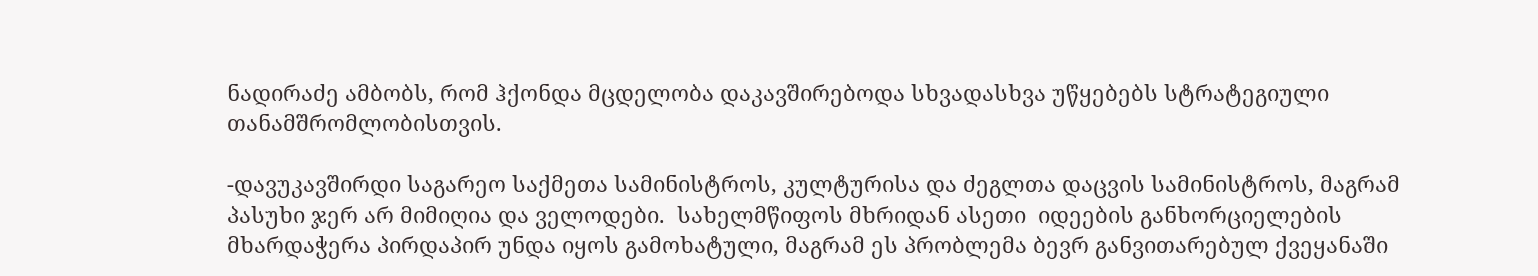ნადირაძე ამბობს, რომ ჰქონდა მცდელობა დაკავშირებოდა სხვადასხვა უწყებებს სტრატეგიული თანამშრომლობისთვის.

-დავუკავშირდი საგარეო საქმეთა სამინისტროს, კულტურისა და ძეგლთა დაცვის სამინისტროს, მაგრამ  პასუხი ჯერ არ მიმიღია და ველოდები.  სახელმწიფოს მხრიდან ასეთი  იდეების განხორციელების  მხარდაჭერა პირდაპირ უნდა იყოს გამოხატული, მაგრამ ეს პრობლემა ბევრ განვითარებულ ქვეყანაში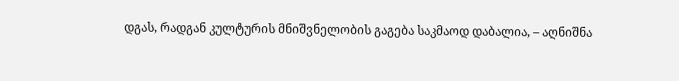დგას, რადგან კულტურის მნიშვნელობის გაგება საკმაოდ დაბალია, – აღნიშნა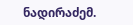ნადირაძემ.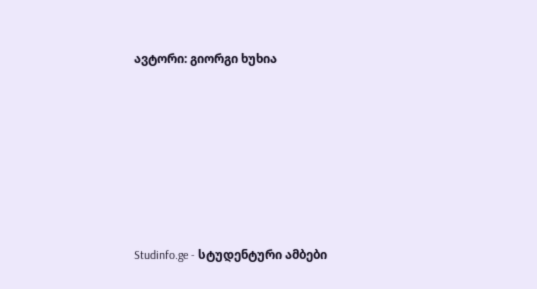ავტორი: გიორგი ხუხია







Studinfo.ge - სტუდენტური ამბები